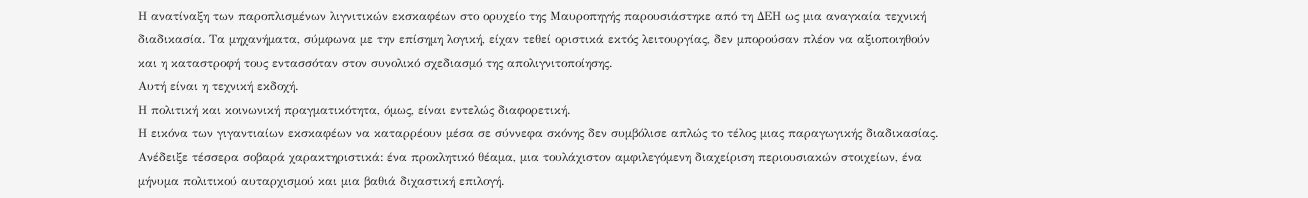Η ανατίναξη των παροπλισμένων λιγνιτικών εκσκαφέων στο ορυχείο της Μαυροπηγής παρουσιάστηκε από τη ΔΕΗ ως μια αναγκαία τεχνική διαδικασία. Τα μηχανήματα, σύμφωνα με την επίσημη λογική, είχαν τεθεί οριστικά εκτός λειτουργίας, δεν μπορούσαν πλέον να αξιοποιηθούν και η καταστροφή τους εντασσόταν στον συνολικό σχεδιασμό της απολιγνιτοποίησης.
Αυτή είναι η τεχνική εκδοχή.
Η πολιτική και κοινωνική πραγματικότητα, όμως, είναι εντελώς διαφορετική.
Η εικόνα των γιγαντιαίων εκσκαφέων να καταρρέουν μέσα σε σύννεφα σκόνης δεν συμβόλισε απλώς το τέλος μιας παραγωγικής διαδικασίας. Ανέδειξε τέσσερα σοβαρά χαρακτηριστικά: ένα προκλητικό θέαμα, μια τουλάχιστον αμφιλεγόμενη διαχείριση περιουσιακών στοιχείων, ένα μήνυμα πολιτικού αυταρχισμού και μια βαθιά διχαστική επιλογή.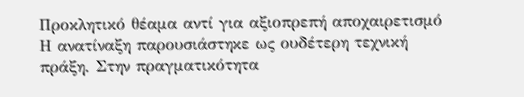Προκλητικό θέαμα αντί για αξιοπρεπή αποχαιρετισμό
Η ανατίναξη παρουσιάστηκε ως ουδέτερη τεχνική πράξη. Στην πραγματικότητα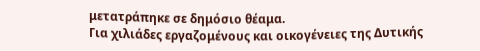μετατράπηκε σε δημόσιο θέαμα.
Για χιλιάδες εργαζομένους και οικογένειες της Δυτικής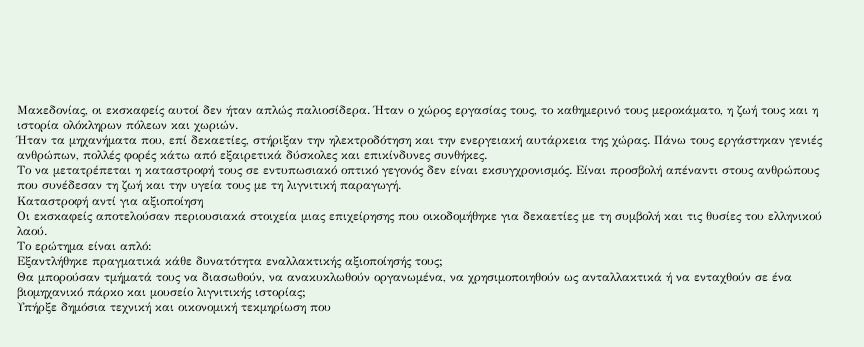Μακεδονίας, οι εκσκαφείς αυτοί δεν ήταν απλώς παλιοσίδερα. Ήταν ο χώρος εργασίας τους, το καθημερινό τους μεροκάματο, η ζωή τους και η ιστορία ολόκληρων πόλεων και χωριών.
Ήταν τα μηχανήματα που, επί δεκαετίες, στήριξαν την ηλεκτροδότηση και την ενεργειακή αυτάρκεια της χώρας. Πάνω τους εργάστηκαν γενιές ανθρώπων, πολλές φορές κάτω από εξαιρετικά δύσκολες και επικίνδυνες συνθήκες.
Το να μετατρέπεται η καταστροφή τους σε εντυπωσιακό οπτικό γεγονός δεν είναι εκσυγχρονισμός. Είναι προσβολή απέναντι στους ανθρώπους που συνέδεσαν τη ζωή και την υγεία τους με τη λιγνιτική παραγωγή.
Καταστροφή αντί για αξιοποίηση
Οι εκσκαφείς αποτελούσαν περιουσιακά στοιχεία μιας επιχείρησης που οικοδομήθηκε για δεκαετίες με τη συμβολή και τις θυσίες του ελληνικού λαού.
Το ερώτημα είναι απλό:
Εξαντλήθηκε πραγματικά κάθε δυνατότητα εναλλακτικής αξιοποίησής τους;
Θα μπορούσαν τμήματά τους να διασωθούν, να ανακυκλωθούν οργανωμένα, να χρησιμοποιηθούν ως ανταλλακτικά ή να ενταχθούν σε ένα βιομηχανικό πάρκο και μουσείο λιγνιτικής ιστορίας;
Υπήρξε δημόσια τεχνική και οικονομική τεκμηρίωση που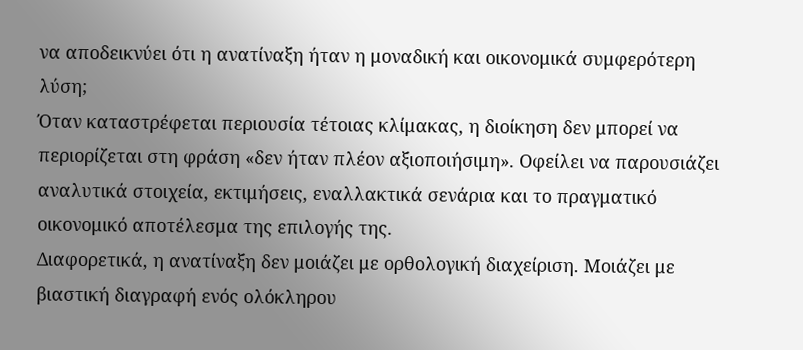να αποδεικνύει ότι η ανατίναξη ήταν η μοναδική και οικονομικά συμφερότερη λύση;
Όταν καταστρέφεται περιουσία τέτοιας κλίμακας, η διοίκηση δεν μπορεί να περιορίζεται στη φράση «δεν ήταν πλέον αξιοποιήσιμη». Οφείλει να παρουσιάζει αναλυτικά στοιχεία, εκτιμήσεις, εναλλακτικά σενάρια και το πραγματικό οικονομικό αποτέλεσμα της επιλογής της.
Διαφορετικά, η ανατίναξη δεν μοιάζει με ορθολογική διαχείριση. Μοιάζει με βιαστική διαγραφή ενός ολόκληρου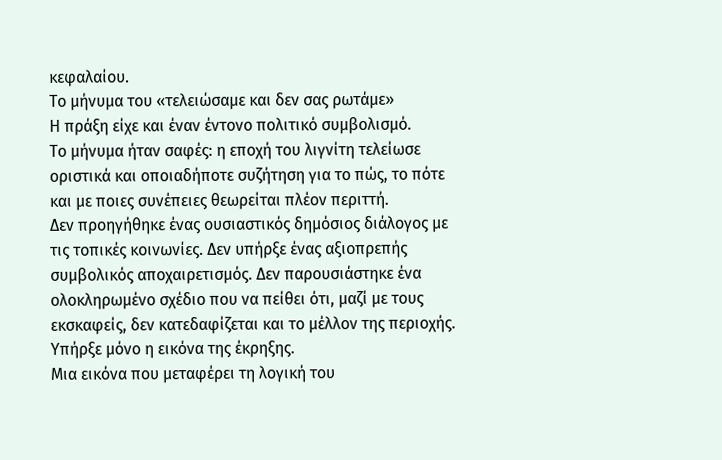κεφαλαίου.
Το μήνυμα του «τελειώσαμε και δεν σας ρωτάμε»
Η πράξη είχε και έναν έντονο πολιτικό συμβολισμό.
Το μήνυμα ήταν σαφές: η εποχή του λιγνίτη τελείωσε οριστικά και οποιαδήποτε συζήτηση για το πώς, το πότε και με ποιες συνέπειες θεωρείται πλέον περιττή.
Δεν προηγήθηκε ένας ουσιαστικός δημόσιος διάλογος με τις τοπικές κοινωνίες. Δεν υπήρξε ένας αξιοπρεπής συμβολικός αποχαιρετισμός. Δεν παρουσιάστηκε ένα ολοκληρωμένο σχέδιο που να πείθει ότι, μαζί με τους εκσκαφείς, δεν κατεδαφίζεται και το μέλλον της περιοχής.
Υπήρξε μόνο η εικόνα της έκρηξης.
Μια εικόνα που μεταφέρει τη λογική του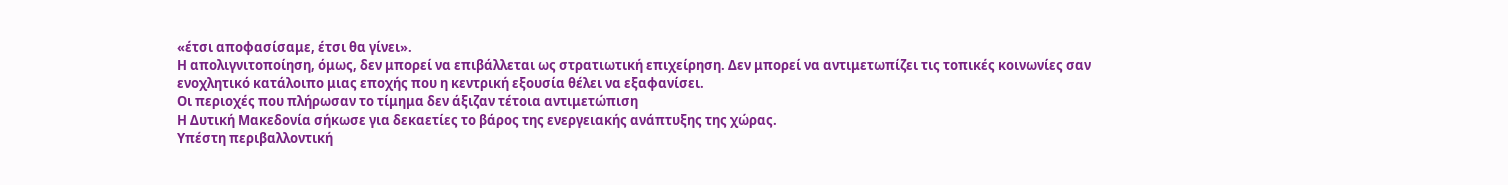«έτσι αποφασίσαμε, έτσι θα γίνει».
Η απολιγνιτοποίηση, όμως, δεν μπορεί να επιβάλλεται ως στρατιωτική επιχείρηση. Δεν μπορεί να αντιμετωπίζει τις τοπικές κοινωνίες σαν ενοχλητικό κατάλοιπο μιας εποχής που η κεντρική εξουσία θέλει να εξαφανίσει.
Οι περιοχές που πλήρωσαν το τίμημα δεν άξιζαν τέτοια αντιμετώπιση
Η Δυτική Μακεδονία σήκωσε για δεκαετίες το βάρος της ενεργειακής ανάπτυξης της χώρας.
Υπέστη περιβαλλοντική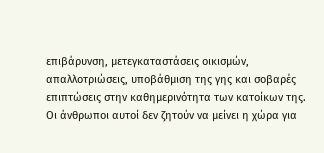επιβάρυνση, μετεγκαταστάσεις οικισμών, απαλλοτριώσεις, υποβάθμιση της γης και σοβαρές επιπτώσεις στην καθημερινότητα των κατοίκων της.
Οι άνθρωποι αυτοί δεν ζητούν να μείνει η χώρα για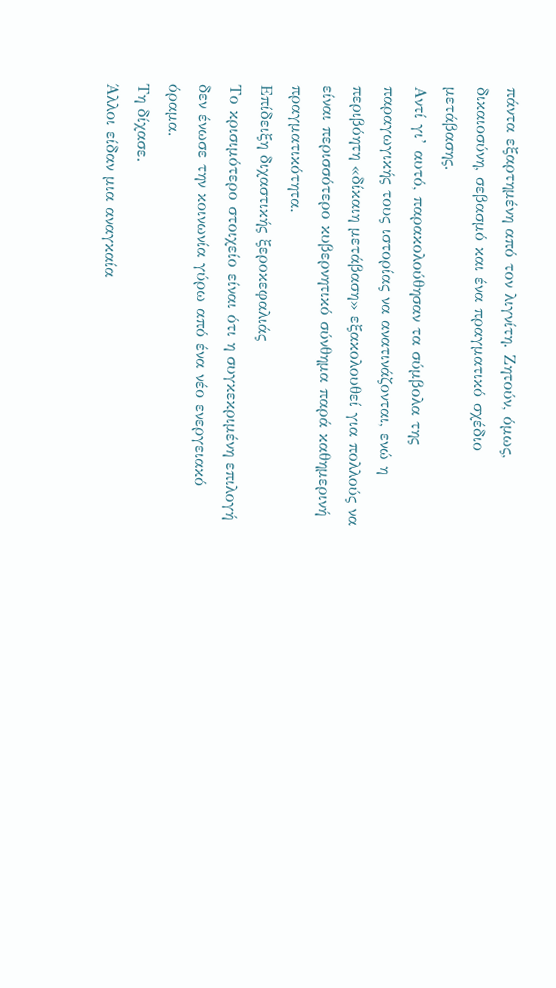πάντα εξαρτημένη από τον λιγνίτη. Ζητούν, όμως, δικαιοσύνη, σεβασμό και ένα πραγματικό σχέδιο μετάβασης.
Αντί γι’ αυτό, παρακολούθησαν τα σύμβολα της παραγωγικής τους ιστορίας να ανατινάζονται, ενώ η περιβόητη «δίκαιη μετάβαση» εξακολουθεί για πολλούς να είναι περισσότερο κυβερνητικό σύνθημα παρά καθημερινή πραγματικότητα.
Επίδειξη διχαστικής ξεροκεφαλιάς
Το κρισιμότερο στοιχείο είναι ότι η συγκεκριμένη επιλογή δεν ένωσε την κοινωνία γύρω από ένα νέο ενεργειακό όραμα.
Τη δίχασε.
Άλλοι είδαν μια αναγκαία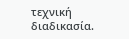τεχνική διαδικασία.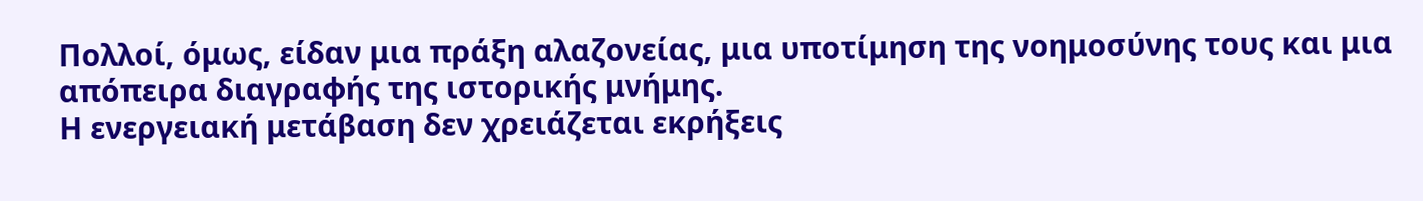Πολλοί, όμως, είδαν μια πράξη αλαζονείας, μια υποτίμηση της νοημοσύνης τους και μια απόπειρα διαγραφής της ιστορικής μνήμης.
Η ενεργειακή μετάβαση δεν χρειάζεται εκρήξεις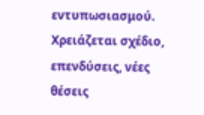εντυπωσιασμού. Χρειάζεται σχέδιο, επενδύσεις, νέες θέσεις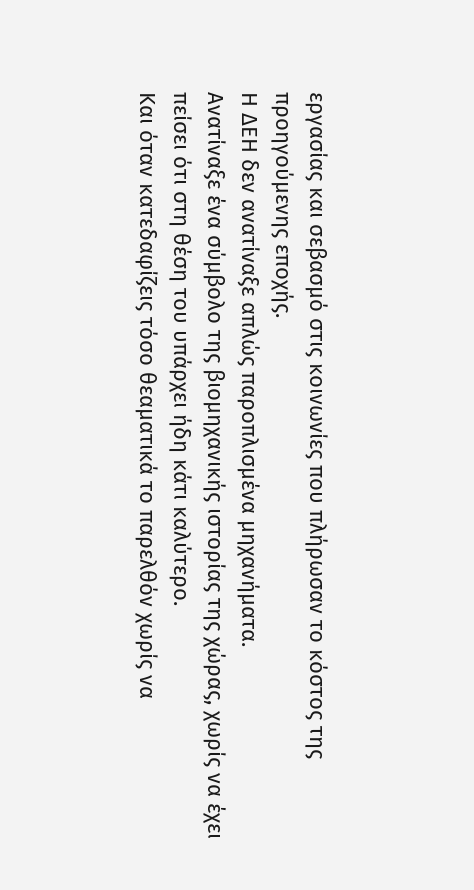εργασίας και σεβασμό στις κοινωνίες που πλήρωσαν το κόστος της προηγούμενης εποχής.
Η ΔΕΗ δεν ανατίναξε απλώς παροπλισμένα μηχανήματα.
Ανατίναξε ένα σύμβολο της βιομηχανικής ιστορίας της χώρας, χωρίς να έχει πείσει ότι στη θέση του υπάρχει ήδη κάτι καλύτερο.
Και όταν κατεδαφίζεις τόσο θεαματικά το παρελθόν χωρίς να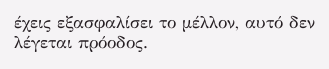έχεις εξασφαλίσει το μέλλον, αυτό δεν λέγεται πρόοδος.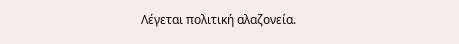Λέγεται πολιτική αλαζονεία.